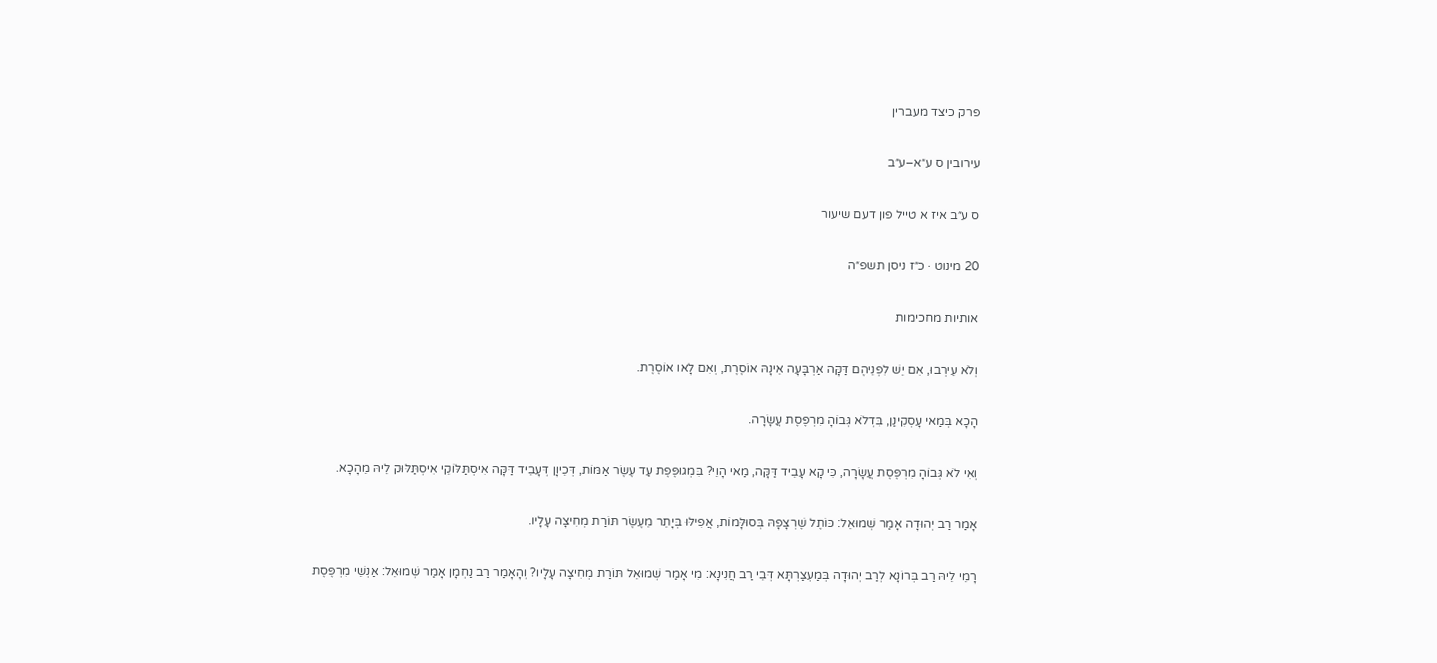פרק כיצד מעברין

עירובין ס ע״א–ע״ב

ס ע״ב איז א טייל פון דעם שיעור

20 מינוט · כ״ז ניסן תשפ״ה

אותיות מחכימות

וְלֹא עֵירְבוּ, אִם יֵשׁ לִפְנֵיהֶם דַּקָּה אַרְבָּעָה אֵינָהּ אוֹסֶרֶת, וְאִם לָאו אוֹסֶרֶת.

הָכָא בְּמַאי עָסְקִינַן, בִּדְלֹא גְּבוֹהָ מִרְפֶּסֶת עֲשָׂרָה.

וְאִי לֹא גְּבוֹהָ מִרְפֶּסֶת עֲשָׂרָה, כִּי קָא עָבֵיד דַּקָּה, מַאי הָוֵי? בִּמְגוּפֶּפֶת עַד עֶשֶׂר אַמּוֹת, דְּכֵיוָן דְּעָבֵיד דַּקָּה אִיסְתַּלּוֹקֵי אִיסְתַּלּוּק לֵיהּ מֵהָכָא.

אָמַר רַב יְהוּדָה אָמַר שְׁמוּאֵל: כּוֹתֶל שֶׁרְצָפָהּ בְּסוּלָּמוֹת, אֲפִילּוּ בְּיָתֵר מֵעֶשֶׂר תּוֹרַת מְחִיצָה עָלָיו.

רָמֵי לֵיהּ רַב בְּרוֹנָא לְרַב יְהוּדָה בְּמַעְצַרְתָּא דְּבֵי רַב חֲנִינָא: מִי אָמַר שְׁמוּאֵל תּוֹרַת מְחִיצָה עָלָיו? וְהָאָמַר רַב נַחְמָן אָמַר שְׁמוּאֵל: אַנְשֵׁי מִרְפֶּסֶת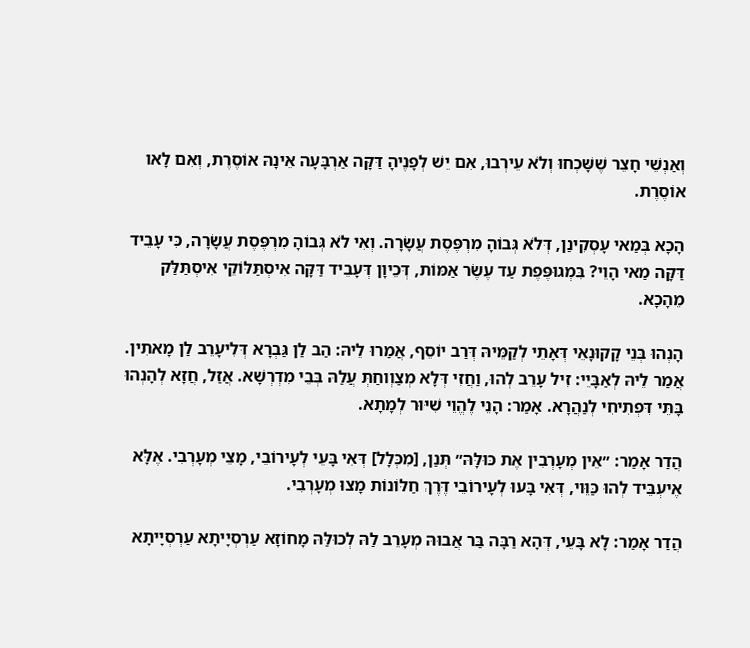וְאַנְשֵׁי חָצֵר שֶׁשָּׁכְחוּ וְלֹא עֵירְבוּ, אִם יֵשׁ לְפָנֶיהָ דַּקָּה אַרְבָּעָה אֵינָהּ אוֹסֶרֶת, וְאִם לָאו אוֹסֶרֶת.

הָכָא בְּמַאי עָסְקִינַן, דְּלֹא גְּבוֹהָ מִרְפֶּסֶת עֲשָׂרָה. וְאִי לֹא גְּבוֹהָ מִרְפֶּסֶת עֲשָׂרָה, כִּי עָבֵיד דַּקָּה מַאי הָוֵי? בִּמְגוּפֶּפֶת עַד עֶשֶׂר אַמּוֹת, דְּכֵיוָן דְּעָבֵיד דַּקָּה אִיסְתַּלּוֹקֵי אִיסְתַּלַּק מֵהָכָא.

הָנְהוּ בְּנֵי קָקוּנָאֵי דְּאָתֵי לְקַמֵּיהּ דְּרַב יוֹסֵף, אֲמַרוּ לֵיהּ: הַב לַן גַּבְרָא דְּלִיעָרֵב לַן מָאתִין. אֲמַר לֵיהּ לְאַבָּיֵי: זִיל עָרֵב לְהוּ, וַחֲזִי דְּלָא מְצַוְוחַתְּ עֲלַהּ בְּבֵי מִדְרְשָׁא. אֲזַל, חֲזָא לְהָנְהוּ בָּתֵּי דִּפְתִיחִי לְנַהֲרָא. אָמַר: הָנֵי לֶהֱוֵי שִׁיּוּר לְמָתָא.

הֲדַר אָמַר: ״אֵין מְעָרְבִין אֶת כּוּלָּהּ״ תְּנַן, [מִכְּלָל] דְּאִי בָּעֵי לְעָירוֹבֵי, מָצֵי מְעָרְבִי. אֶלָּא אֶיעְבֵּיד לְהוּ כַּוֵּוי, דְּאִי בָּעוּ לְעָירוֹבֵי דֶּרֶךְ חַלּוֹנוֹת מָצוּ מְעָרְבִי.

הֲדַר אָמַר: לָא בָּעֵי, דְּהָא רַבָּה בַּר אֲבוּהּ מְעָרֵב לַהּ לְכוּלַּהּ מָחוֹזָא עַרְסְיָיתָא עַרְסְיָיתָא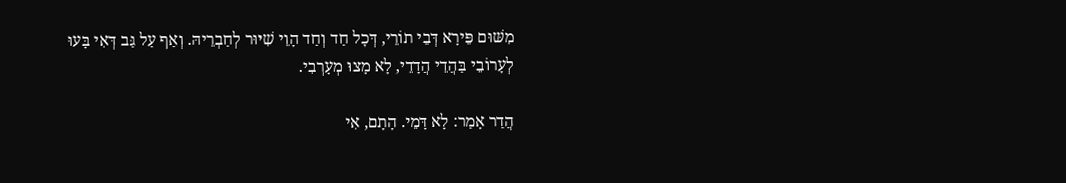מִשּׁוּם פֵּירָא דְּבֵי תוֹרֵי, דְּכׇל חַד וְחַד הָוֵי שִׁיּוּר לְחַבְרֵיהּ. וְאַף עַל גַּב דְּאִי בָּעוּ לְעָרוֹבֵי בַּהֲדֵי הֲדָדֵי, לָא מָצוּ מְעָרְבִי.

הֲדַר אָמַר: לָא דָּמֵי. הָתָם, אִי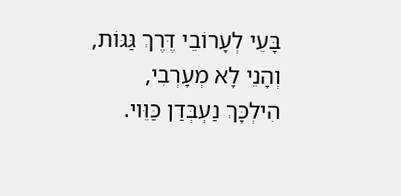בָּעֵי לְעָרוֹבֵי דֶּרֶךְ גַּגּוֹת, וְהָנֵי לָא מְעָרְבִי, הִילְכָּךְ נַעְבְּדַן כַּוֵּוי.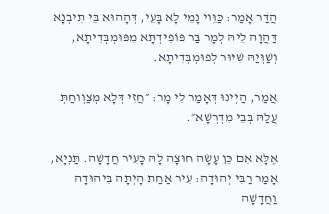הֲדַר אָמַר: כַּוֵּוי נָמֵי לָא בָּעֵי, דְּהָהוּא בֵּי תִיבְנָא דַּהֲוָה לֵיהּ לְמָר בַּר פּוֹפִידְתָּא מִפּוּמְבְּדִיתָא, וְשַׁוְּיַהּ שִׁיּוּר לְפוּמְבְּדִיתָא.

אֲמַר, הַיְינוּ דְּאָמַר לִי מָר: ״חֲזִי דְּלָא מְצַוְוחַתְּ עֲלַהּ בְּבֵי מִדְרְשָׁא״.

אֶלָּא אִם כֵּן עָשָׂה חוּצָה לָהּ כָּעִיר חֲדָשָׁה. תַּנְיָא, אָמַר רַבִּי יְהוּדָה: עִיר אַחַת הָיְתָה בִּיהוּדָה וַחֲדָשָׁה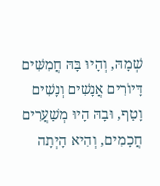שְׁמָהּ, וְהָיוּ בָּהּ חֲמִשִּׁים דָּיוֹרִים אֲנָשִׁים וְנָשִׁים וָטַף, וּבָהּ הָיוּ מְשַׁעֲרִים חֲכָמִים, וְהִיא הָיְתָה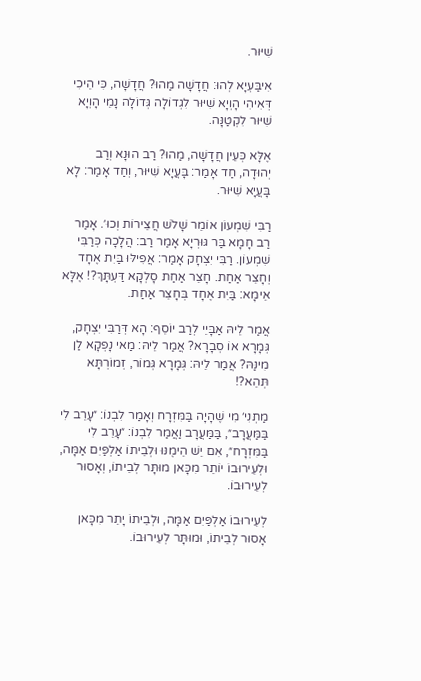שִׁיּוּר.

אִיבַּעְיָא לְהוּ: חֲדָשָׁה מַהוּ? חֲדָשָׁה, כִּי הֵיכִי דְּאִיהִי הָוְיָא שִׁיּוּר לִגְדוֹלָה גְּדוֹלָה נָמֵי הָוְיָא שִׁיּוּר לִקְטַנָּה.

אֶלָּא כְּעֵין חֲדָשָׁה, מַהוּ? רַב הוּנָא וְרַב יְהוּדָה, חַד אָמַר: בָּעֲיָא שִׁיּוּר, וְחַד אָמַר: לָא בָּעֲיָא שִׁיּוּר.

רַבִּי שִׁמְעוֹן אוֹמֵר שָׁלֹשׁ חֲצֵירוֹת וְכוּ׳. אָמַר רַב חָמָא בַּר גּוּרְיָא אָמַר רַב: הֲלָכָה כְּרַבִּי שִׁמְעוֹן. רַבִּי יִצְחָק אָמַר: אֲפִילּוּ בַּיִת אֶחָד וְחָצֵר אַחַת. חָצֵר אַחַת סָלְקָא דַּעְתָּךְ?! אֶלָּא אֵימָא: בַּיִת אֶחָד בְּחָצֵר אַחַת.

אֲמַר לֵיהּ אַבָּיֵי לְרַב יוֹסֵף: הָא דְּרַבִּי יִצְחָק, גְּמָרָא אוֹ סְבָרָא? אֲמַר לֵיהּ: מַאי נָפְקָא לַן מִינַּהּ? אֲמַר לֵיהּ: גְּמָרָא גְּמוֹר, זְמוֹרְתָּא תְּהֵא?!

מַתְנִי׳ מִי שֶׁהָיָה בַּמִּזְרָח וְאָמַר לִבְנוֹ: ״עָרֵב לִי בַּמַּעֲרָב״, בַּמַּעֲרָב וַאֲמַר לִבְנוֹ: ״עָרֵב לִי בַּמִּזְרָח״, אִם יֵשׁ הֵימֶנּוּ וּלְבֵיתוֹ אַלְפַּיִם אַמָּה, וּלְעֵירוּבוֹ יוֹתֵר מִכָּאן מוּתָּר לְבֵיתוֹ, וְאָסוּר לְעֵירוּבוֹ.

לְעֵירוּבוֹ אַלְפַּיִם אַמָּה, וּלְבֵיתוֹ יָתֵר מִכָּאן אָסוּר לְבֵיתוֹ, וּמוּתָּר לְעֵירוּבוֹ.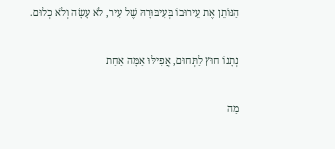הַנּוֹתֵן אֶת עֵירוּבוֹ בְּעִיבּוּרָהּ שֶׁל עִיר, לֹא עָשָׂה וְלֹא כְלוּם.

נְתָנוֹ חוּץ לַתְּחוּם, אֲפִילּוּ אַמָּה אַחַת

מַה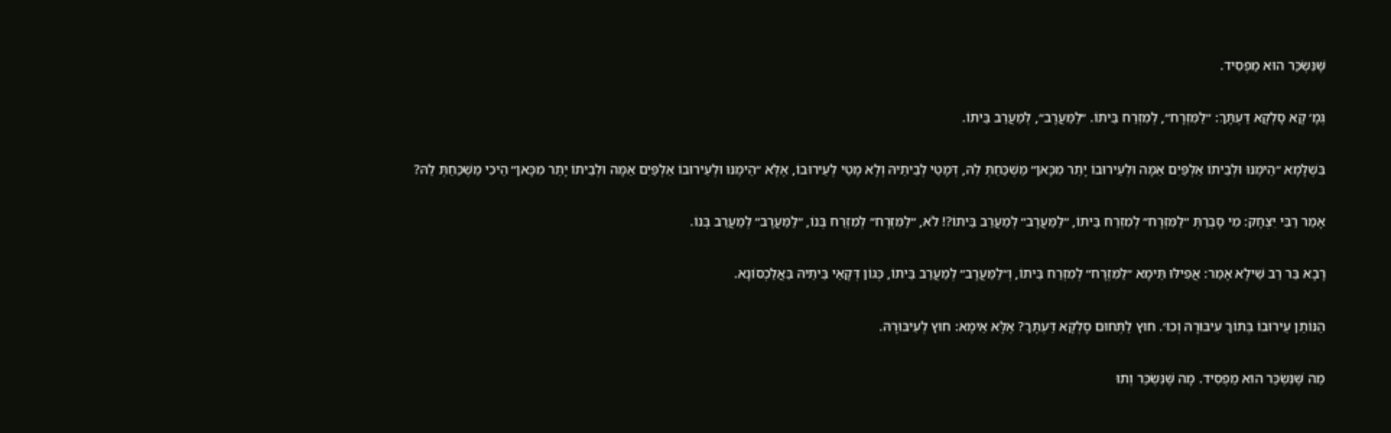שֶּׁנִּשְׂכַּר הוּא מַפְסִיד.

גְּמָ׳ קָא סָלְקָא דַּעְתָּךְ: ״לַמִּזְרָח״, לְמִזְרַח בֵּיתוֹ. ״לַמַּעֲרָב״, לְמַעֲרַב בֵּיתוֹ.

בִּשְׁלָמָא ״הֵימֶנּוּ וּלְבֵיתוֹ אַלְפַּיִם אַמָּה וּלְעֵירוּבוֹ יָתֵר מִכָּאן״ מַשְׁכַּחַתְּ לַהּ, דְּמָטֵי לְבֵיתֵיהּ וְלָא מָטֵי לְעֵירוּבוֹ, אֶלָּא ״הֵימֶנּוּ וּלְעֵירוּבוֹ אַלְפַּיִם אַמָּה וּלְבֵיתוֹ יָתֵר מִכָּאן״ הֵיכִי מַשְׁכַּחַתְּ לַהּ?

אָמַר רַבִּי יִצְחָק: מִי סָבְרַתְּ ״לַמִּזְרָח״ לְמִזְרַח בֵּיתוֹ, ״לַמַּעֲרָב״ לְמַעֲרַב בֵּיתוֹ?! לֹא, ״לַמִּזְרָח״ לְמִזְרַח בְּנוֹ, ״לַמַּעֲרָב״ לְמַעֲרַב בְּנוֹ.

רָבָא בַּר רַב שֵׁילָא אָמַר: אֲפִילּוּ תֵּימָא ״לַמִּזְרָח״ לְמִזְרַח בֵּיתוֹ, וְ״לַמַּעֲרָב״ לְמַעֲרַב בֵּיתוֹ, כְּגוֹן דְּקָאֵי בֵּיתֵיהּ בַּאֲלַכְסוֹנָא.

הַנּוֹתֵן עֵירוּבוֹ בְּתוֹךְ עִיבּוּרָהּ וְכוּ׳. חוּץ לַתְּחוּם סָלְקָא דַּעְתָּךְ? אֶלָּא אֵימָא: חוּץ לְעִיבּוּרָהּ.

מַה שֶּׁנִּשְׂכַּר הוּא מַפְסִיד. מָה שֶּׁנִּשְׂכַּר וְתוּ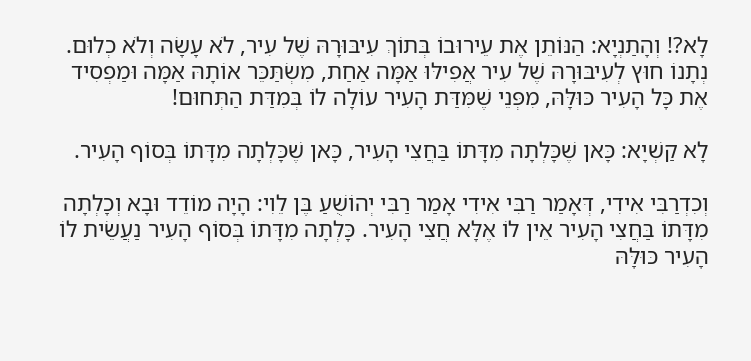לָא?! וְהָתַנְיָא: הַנּוֹתֵן אֶת עֵירוּבוֹ בְּתוֹךְ עִיבּוּרָהּ שֶׁל עִיר, לֹא עָשָׂה וְלֹא כְלוּם. נְתָנוֹ חוּץ לְעִיבּוּרָהּ שֶׁל עִיר אֲפִילּוּ אַמָּה אַחַת, מִשְׂתַּכֵּר אוֹתָהּ אַמָּה וּמַפְסִיד אֶת כָּל הָעִיר כּוּלָּהּ, מִפְּנֵי שֶׁמִּדַּת הָעִיר עוֹלָה לוֹ בְּמִדַּת הַתְּחוּם!

לָא קַשְׁיָא: כָּאן שֶׁכָּלְתָה מִדָּתוֹ בַּחֲצִי הָעִיר, כָּאן שֶׁכָּלְתָה מִדָּתוֹ בְּסוֹף הָעִיר.

וְכִדְרַבִּי אִידִי, דְּאָמַר רַבִּי אִידִי אָמַר רַבִּי יְהוֹשֻׁעַ בֶּן לֵוִי: הָיָה מוֹדֵד וּבָא וְכָלְתָה מִדָּתוֹ בַּחֲצִי הָעִיר אֵין לוֹ אֶלָּא חֲצִי הָעִיר. כָּלְתָה מִדָּתוֹ בְּסוֹף הָעִיר נַעֲשֵׂית לוֹ הָעִיר כּוּלָּהּ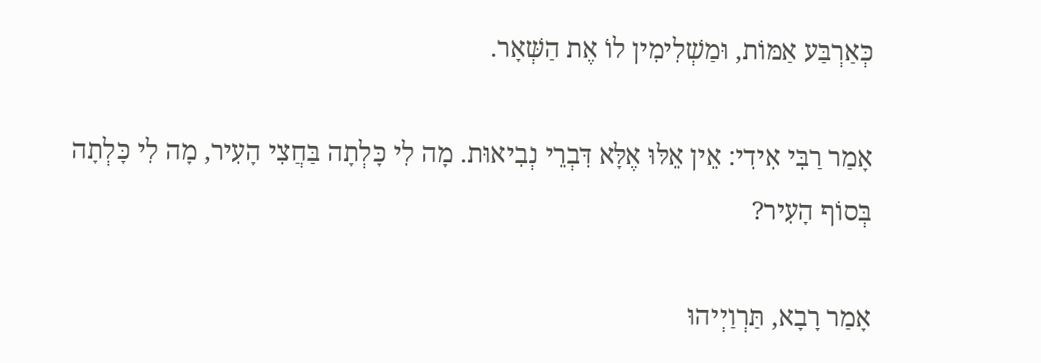כְּאַרְבַּע אַמּוֹת, וּמַשְׁלִימִין לוֹ אֶת הַשְּׁאָר.

אָמַר רַבִּי אִידִי: אֵין אֵלּוּ אֶלָּא דִּבְרֵי נְבִיאוּת. מָה לִי כָּלְתָה בַּחֲצִי הָעִיר, מָה לִי כָּלְתָה בְּסוֹף הָעִיר?

אָמַר רָבָא, תַּרְוַיְיהוּ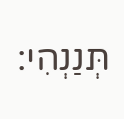תְּנַנְהִי: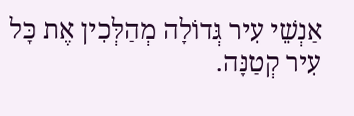אַנְשֵׁי עִיר גְּדוֹלָה מְהַלְּכִין אֶת כׇּל עִיר קְטַנָּה.